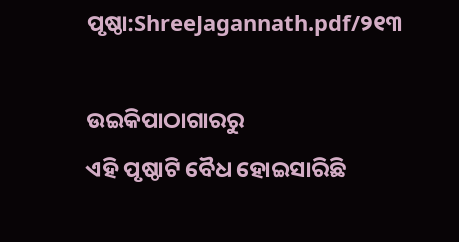ପୃଷ୍ଠା:ShreeJagannath.pdf/୨୧୩

ଉଇକିପାଠାଗାର‌ରୁ
ଏହି ପୃଷ୍ଠାଟି ବୈଧ ହୋଇସାରିଛି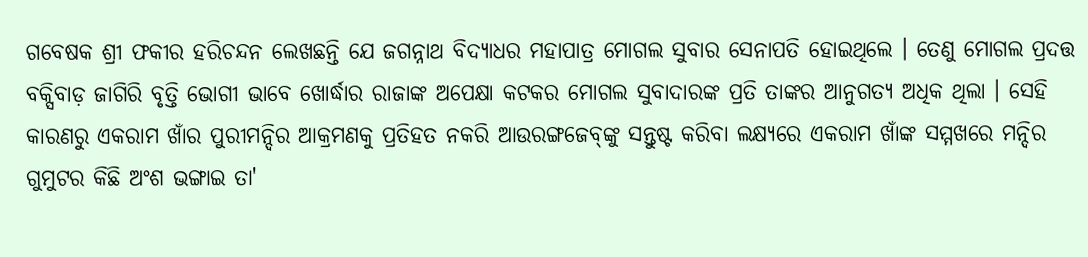ଗବେଷକ ଶ୍ରୀ ଫକୀର ହରିଚନ୍ଦନ ଲେଖଛନ୍ତି ଯେ ଜଗନ୍ନାଥ ବିଦ୍ୟାଧର ମହାପାତ୍ର ମୋଗଲ ସୁବାର ସେନାପତି ହୋଇଥିଲେ । ତେଣୁ ମୋଗଲ ପ୍ରଦତ୍ତ ବକ୍ସିବାଡ଼ ଜାଗିରି ବୃତ୍ତି ଭୋଗୀ ଭାବେ ଖୋର୍ଦ୍ଧାର ରାଜାଙ୍କ ଅପେକ୍ଷା କଟକର ମୋଗଲ ସୁବାଦାରଙ୍କ ପ୍ରତି ତାଙ୍କର ଆନୁଗତ୍ୟ ଅଧିକ ଥିଲା । ସେହି କାରଣରୁ ଏକରାମ ଖାଁର ପୁରୀମନ୍ଦିର ଆକ୍ରମଣକୁ ପ୍ରତିହତ ନକରି ଆଉରଙ୍ଗଜେବ୍‍ଙ୍କୁ ସନ୍ତୁଷ୍ଟ କରିବା ଲକ୍ଷ୍ୟରେ ଏକରାମ ଖାଁଙ୍କ ସମ୍ମ‌ଖରେ ମନ୍ଦିର ଗୁମୁଟର କିଛି ଅଂଶ ଭଙ୍ଗାଇ ତା'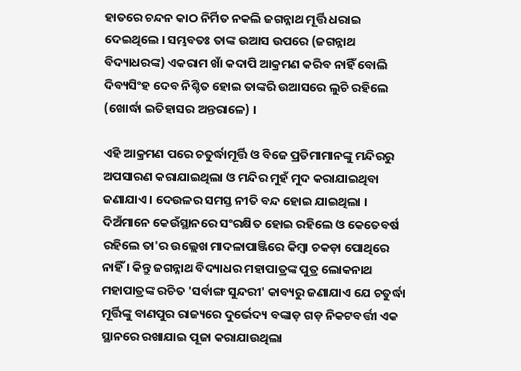ହାତରେ ଚନ୍ଦନ କାଠ ନିର୍ମିତ ନକଲି ଜଗନ୍ନାଥ ମୂର୍ତ୍ତି ଧରାଇ ଦେଇଥିଲେ । ସମ୍ଭବତଃ ତାଙ୍କ ଉଆସ ଉପରେ (ଜଗନ୍ନାଥ ବିଦ୍ୟାଧରଙ୍କ) ଏକରାମ ଖାଁ କଦାପି ଆକ୍ରମଣ କରିବ ନାହିଁ ବୋଲି ଦିବ୍ୟସିଂହ ଦେବ ନିଶ୍ଚିତ ହୋଇ ତାଙ୍କରି ଉଆସରେ ଲୁଚି ରହିଲେ (ଖୋର୍ଦ୍ଧା ଇତିହାସର ଅନ୍ତରାଳେ) ।

ଏହି ଆକ୍ରମଣ ପରେ ଚତୁର୍ଦ୍ଧାମୂର୍ତ୍ତି ଓ ବିଜେ ପ୍ରତିମାମାନଙ୍କୁ ମନ୍ଦିରରୁ ଅପସାରଣ କରାଯାଇଥିଲା ଓ ମନ୍ଦିର ମୁହଁ ମୁଦ କରାଯାଇଥିବା ଜଣାଯାଏ । ଦେଉଳର ସମସ୍ତ ନୀତି ବନ୍ଦ ହୋଇ ଯାଇଥିଲା । ଦିଅଁମାନେ କେଉଁସ୍ଥାନରେ ସଂରକ୍ଷିତ ହୋଇ ରହିଲେ ଓ କେତେବର୍ଷ ରହିଲେ ତା'ର ଉଲ୍ଲେଖ ମାଦଳାପାଞ୍ଜିରେ କିମ୍ବା ଚକଡ଼ା ପୋଥିରେ ନାହିଁ । କିନ୍ତୁ ଜଗନ୍ନାଥ ବିଦ୍ୟାଧର ମହାପାତ୍ରଙ୍କ ପୁତ୍ର ଲୋକନାଥ ମହାପାତ୍ରଙ୍କ ରଚିତ 'ସର୍ବାଙ୍ଗ ସୁନ୍ଦରୀ' କାବ୍ୟରୁ ଜଣାଯାଏ ଯେ ଚତୁର୍ଦ୍ଧା ମୂର୍ତ୍ତିଙ୍କୁ ବାଣପୁର ରାଜ୍ୟରେ ଦୁର୍ଭେଦ୍ୟ ବଙ୍କାଡ଼ ଗଡ଼ ନିକଟବର୍ତ୍ତୀ ଏକ ସ୍ଥାନରେ ରଖାଯାଇ ପୂଜା କରାଯାଉଥିଲା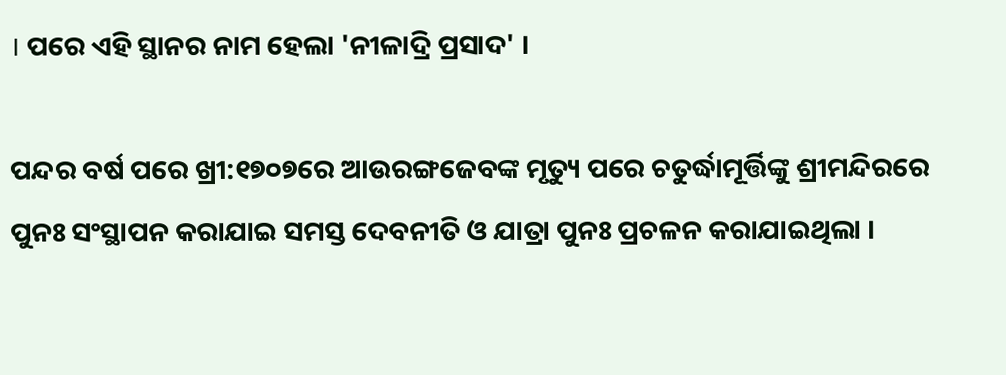। ପରେ ଏହି ସ୍ଥାନର ନାମ ହେଲା 'ନୀଳାଦ୍ରି ପ୍ରସାଦ' ।

ପନ୍ଦର ବର୍ଷ ପରେ ଖ୍ରୀ:୧୭୦୭ରେ ଆଉରଙ୍ଗଜେବଙ୍କ ମୃତ୍ୟୁ ପରେ ଚତୁର୍ଦ୍ଧାମୂର୍ତ୍ତିଙ୍କୁ ଶ୍ରୀମନ୍ଦିରରେ ପୁନଃ ସଂସ୍ଥାପନ କରାଯାଇ ସମସ୍ତ ଦେବନୀତି ଓ ଯାତ୍ରା ପୁନଃ ପ୍ରଚଳନ କରାଯାଇଥିଲା ।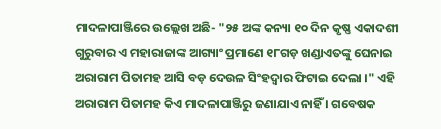ମାଦଳାପାଞ୍ଜିରେ ଉଲ୍ଲେଖ ଅଛି- "୨୫ ଅଙ୍କ କନ୍ୟା ୧୦ ଦିନ କୃଷ୍ଣ ଏକାଦଶୀ ଗୁରୁବାର ଏ ମହାରାଜାଙ୍କ ଆଗ୍ୟାଂ ପ୍ରମାଣେ ୧୮ଗଡ଼ ଖଣ୍ଡାଏତଙ୍କୁ ଘେନାଇ ଅରାରାମ ପିତାମହ ଆସି ବଡ଼ ଦେଉଳ ସିଂହଦ୍ୱାର ଫିଟାଇ ଦେଲା ।" ଏହି ଅରାରାମ ପିତାମହ କିଏ ମାଦଳାପାଞ୍ଜିରୁ ଜଣାଯାଏ ନାହିଁ । ଗବେଷକ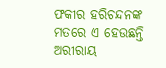ଫକୀର ହରିଚନ୍ଦନଙ୍କ ମତରେ ଏ ହେଉଛନ୍ତି ଅରୀରାୟ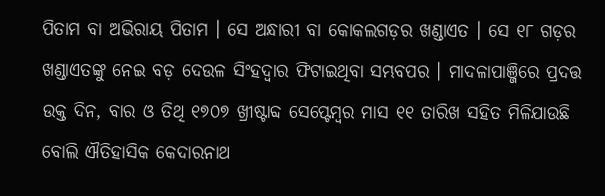ପିତାମ ବା ଅଭିରାୟ ପିତାମ । ସେ ଅନ୍ଧାରୀ ବା କୋକଲଗଡ଼ର ଖଣ୍ଡାଏତ । ସେ ୧୮ ଗଡ଼ର ଖଣ୍ଡାଏତଙ୍କୁ ନେଇ ବଡ଼ ଦେଉଳ ସିଂହଦ୍ୱାର ଫିଟାଇଥିବା ସମ୍ଭବପର । ମାଦଳାପାଞ୍ଜିରେ ପ୍ରଦତ୍ତ ଉକ୍ତ ଦିନ, ବାର ଓ ତିଥି ୧୭୦୭ ଖ୍ରୀଷ୍ଟାବ୍ଦ ସେପ୍ଟେମ୍ବର ମାସ ୧୧ ତାରିଖ ସହିତ ମିଳିଯାଉଛି ବୋଲି ଐତିହାସିକ କେଦାରନାଥ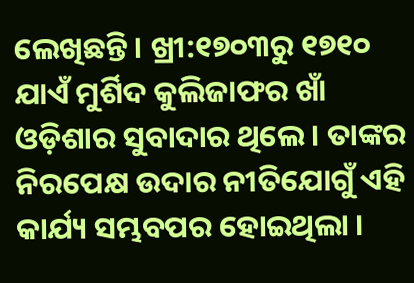ଲେଖିଛନ୍ତି । ଖ୍ରୀ:୧୭୦୩ରୁ ୧୭୧୦ ଯାଏଁ ମୁର୍ଶିଦ କୁଲିଜାଫର ଖାଁ ଓଡ଼ିଶାର ସୁବାଦାର ଥିଲେ । ତାଙ୍କର ନିରପେକ୍ଷ ଉଦାର ନୀତିଯୋଗୁଁ ଏହି କାର୍ଯ୍ୟ ସମ୍ଭବପର ହୋଇଥିଲା ।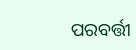ପରବର୍ତ୍ତୀ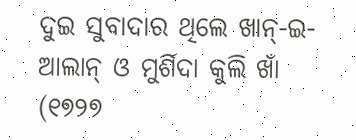ଦୁଇ ସୁବାଦାର ଥିଲେ ଖାନ୍‍-ଇ-ଆଲାନ୍‍ ଓ ମୁର୍ଶିଦା କୁଲି ଖାଁ (୧୭୨୭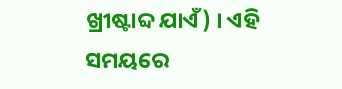ଖ୍ରୀଷ୍ଟାବ୍ଦ ଯାଏଁ) । ଏହି ସମୟରେ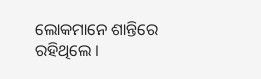ଲୋକମାନେ ଶାନ୍ତିରେ ରହିଥିଲେ ।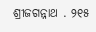ଶ୍ରୀଜଗନ୍ନାଥ . ୨୧୫